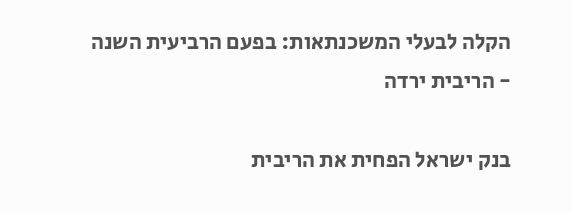הקלה לבעלי המשכנתאות: בפעם הרביעית השנה - הריבית ירדה

בנק ישראל הפחית את הריבית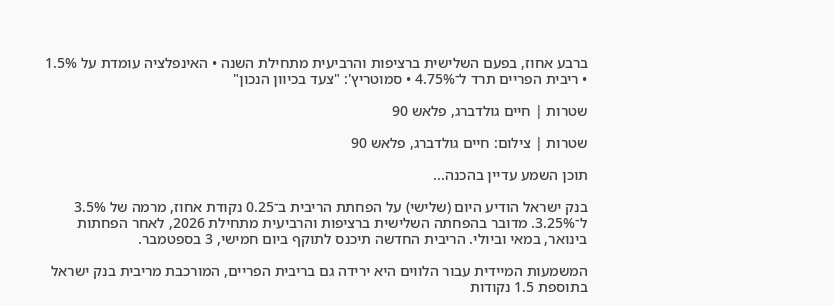ברבע אחוז, בפעם השלישית ברציפות והרביעית מתחילת השנה • האינפלציה עומדת על 1.5% • ריבית הפריים תרד ל־4.75% • סמוטריץ': "צעד בכיוון הנכון"

שטרות | חיים גולדברג, פלאש 90

שטרות | צילום: חיים גולדברג, פלאש 90

תוכן השמע עדיין בהכנה...

בנק ישראל הודיע היום (שלישי) על הפחתת הריבית ב־0.25 נקודת אחוז, מרמה של 3.5% ל־3.25%. מדובר בהפחתה השלישית ברציפות והרביעית מתחילת 2026, לאחר הפחתות בינואר, במאי וביולי. הריבית החדשה תיכנס לתוקף ביום חמישי, 3 בספטמבר.

המשמעות המיידית עבור הלווים היא ירידה גם בריבית הפריים, המורכבת מריבית בנק ישראל בתוספת 1.5 נקודות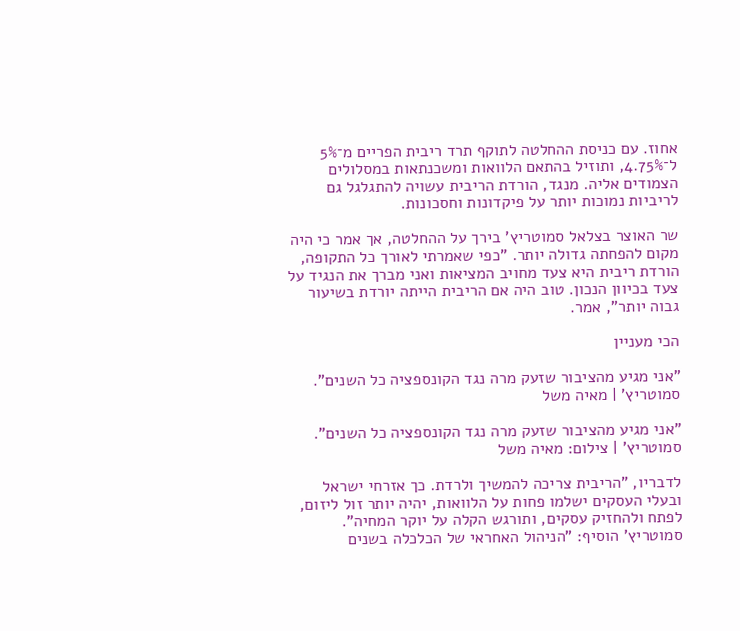אחוז. עם כניסת ההחלטה לתוקף תרד ריבית הפריים מ־5% ל־4.75%, ותוזיל בהתאם הלוואות ומשכנתאות במסלולים הצמודים אליה. מנגד, הורדת הריבית עשויה להתגלגל גם לריביות נמוכות יותר על פיקדונות וחסכונות.

שר האוצר בצלאל סמוטריץ' בירך על ההחלטה, אך אמר כי היה מקום להפחתה גדולה יותר. "כפי שאמרתי לאורך כל התקופה, הורדת ריבית היא צעד מחויב המציאות ואני מברך את הנגיד על צעד בכיוון הנכון. טוב היה אם הריבית הייתה יורדת בשיעור גבוה יותר", אמר.

הכי מעניין

"אני מגיע מהציבור שזעק מרה נגד הקונספציה כל השנים". סמוטריץ' | מאיה משל

"אני מגיע מהציבור שזעק מרה נגד הקונספציה כל השנים". סמוטריץ' | צילום: מאיה משל

לדבריו, "הריבית צריכה להמשיך ולרדת. כך אזרחי ישראל ובעלי העסקים ישלמו פחות על הלוואות, יהיה יותר זול ליזום, לפתח ולהחזיק עסקים, ותורגש הקלה על יוקר המחיה". סמוטריץ' הוסיף: "הניהול האחראי של הכלכלה בשנים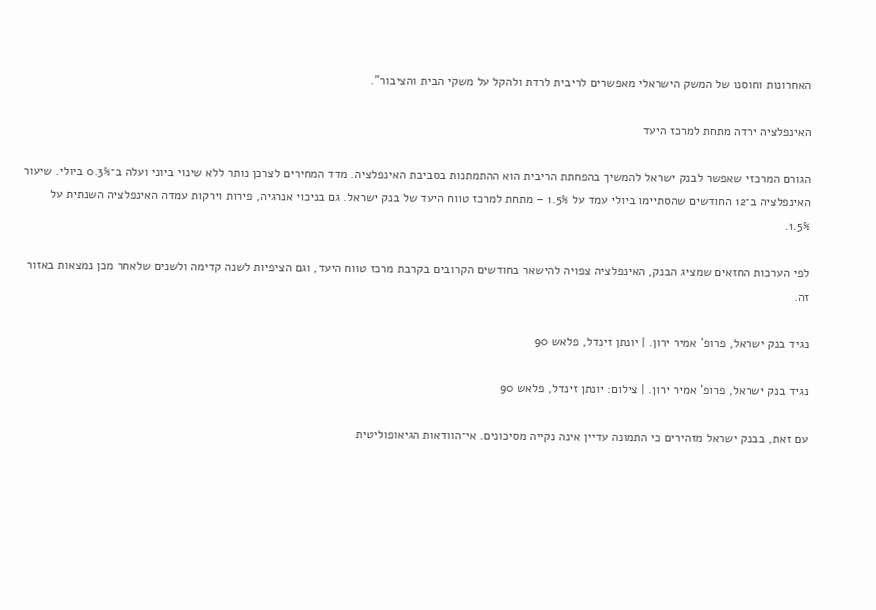האחרונות וחוסנו של המשק הישראלי מאפשרים לריבית לרדת ולהקל על משקי הבית והציבור".

האינפלציה ירדה מתחת למרכז היעד

הגורם המרכזי שאפשר לבנק ישראל להמשיך בהפחתת הריבית הוא ההתמתנות בסביבת האינפלציה. מדד המחירים לצרכן נותר ללא שינוי ביוני ועלה ב־0.3% ביולי. שיעור האינפלציה ב־12 החודשים שהסתיימו ביולי עמד על 1.5% – מתחת למרכז טווח היעד של בנק ישראל. גם בניכוי אנרגיה, פירות וירקות עמדה האינפלציה השנתית על 1.5%.

לפי הערכות החזאים שמציג הבנק, האינפלציה צפויה להישאר בחודשים הקרובים בקרבת מרכז טווח היעד, וגם הציפיות לשנה קדימה ולשנים שלאחר מכן נמצאות באזור זה.

נגיד בנק ישראל, פרופ' אמיר ירון. | יונתן זינדל, פלאש 90

נגיד בנק ישראל, פרופ' אמיר ירון. | צילום: יונתן זינדל, פלאש 90

עם זאת, בבנק ישראל מזהירים כי התמונה עדיין אינה נקייה מסיכונים. אי־הוודאות הגיאופוליטית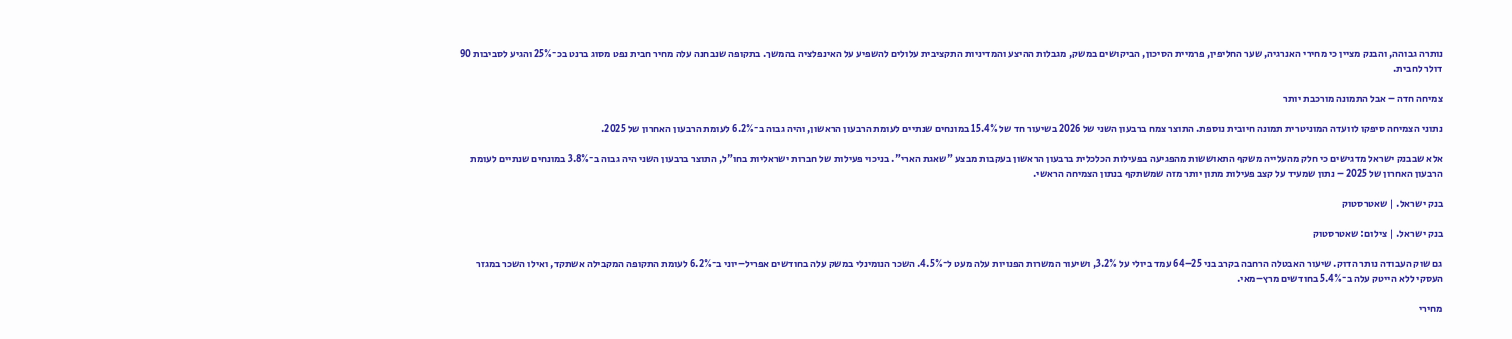נותרה גבוהה, והבנק מציין כי מחירי האנרגיה, שער החליפין, פרמיית הסיכון, הביקושים במשק, מגבלות ההיצע והמדיניות התקציבית עלולים להשפיע על האינפלציה בהמשך. בתקופה שנבחנה עלה מחיר חבית נפט מסוג ברנט בכ־25% והגיע לסביבות 90 דולר לחבית.

צמיחה חדה – אבל התמונה מורכבת יותר

נתוני הצמיחה סיפקו לוועדה המוניטרית תמונה חיובית נוספת. התוצר צמח ברבעון השני של 2026 בשיעור חד של 15.4% במונחים שנתיים לעומת הרבעון הראשון, והיה גבוה ב־6.2% לעומת הרבעון האחרון של 2025.

אלא שבבנק ישראל מדגישים כי חלק מהעלייה משקף התאוששות מהפגיעה בפעילות הכלכלית ברבעון הראשון בעקבות מבצע "שאגת הארי". בניכוי פעילות של חברות ישראליות בחו"ל, התוצר ברבעון השני היה גבוה ב־3.8% במונחים שנתיים לעומת הרבעון האחרון של 2025 – נתון שמעיד על קצב פעילות מתון יותר מזה שמשתקף בנתון הצמיחה הראשי.

בנק ישראל. | שאטרסטוק

בנק ישראל. | צילום: שאטרסטוק

גם שוק העבודה נותר הדוק. שיעור האבטלה הרחבה בקרב בני 25–64 עמד ביולי על 3.2%, ושיעור המשרות הפנויות עלה מעט ל־4.5%. השכר הנומינלי במשק עלה בחודשים אפריל–יוני ב־6.2% לעומת התקופה המקבילה אשתקד, ואילו השכר במגזר העסקי ללא הייטק עלה ב־5.4% בחודשים מרץ–מאי.

מחירי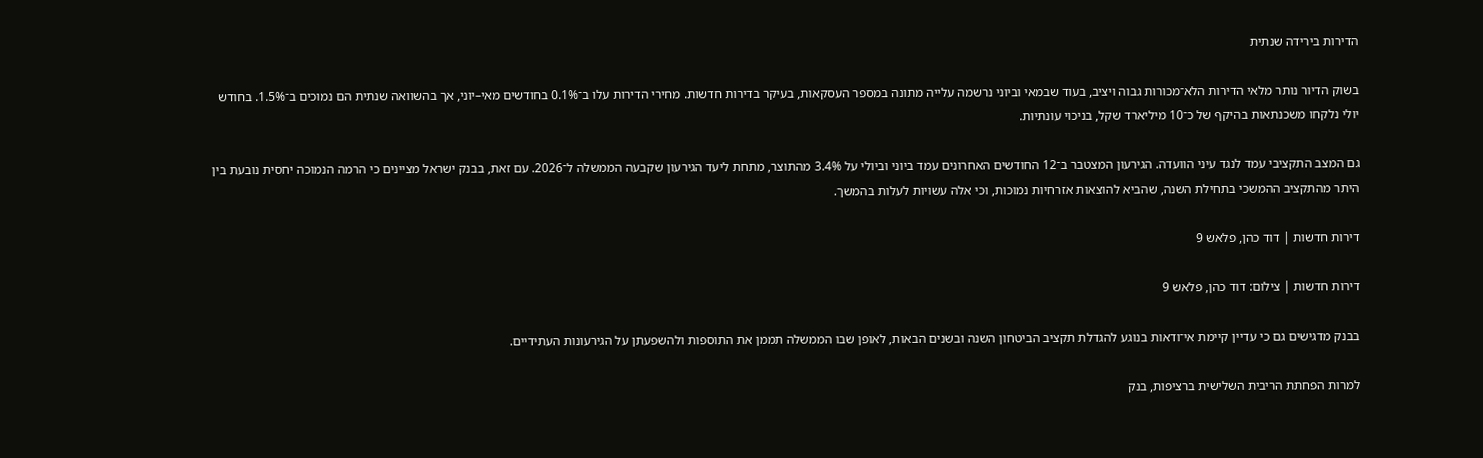הדירות בירידה שנתית

בשוק הדיור נותר מלאי הדירות הלא־מכורות גבוה ויציב, בעוד שבמאי וביוני נרשמה עלייה מתונה במספר העסקאות, בעיקר בדירות חדשות. מחירי הדירות עלו ב־0.1% בחודשים מאי–יוני, אך בהשוואה שנתית הם נמוכים ב־1.5%. בחודש יולי נלקחו משכנתאות בהיקף של כ־10 מיליארד שקל, בניכוי עונתיות.

גם המצב התקציבי עמד לנגד עיני הוועדה. הגירעון המצטבר ב־12 החודשים האחרונים עמד ביוני וביולי על 3.4% מהתוצר, מתחת ליעד הגירעון שקבעה הממשלה ל־2026. עם זאת, בבנק ישראל מציינים כי הרמה הנמוכה יחסית נובעת בין היתר מהתקציב ההמשכי בתחילת השנה, שהביא להוצאות אזרחיות נמוכות, וכי אלה עשויות לעלות בהמשך.

דירות חדשות | דוד כהן, פלאש 9

דירות חדשות | צילום: דוד כהן, פלאש 9

בבנק מדגישים גם כי עדיין קיימת אי־ודאות בנוגע להגדלת תקציב הביטחון השנה ובשנים הבאות, לאופן שבו הממשלה תממן את התוספות ולהשפעתן על הגירעונות העתידיים.

למרות הפחתת הריבית השלישית ברציפות, בנק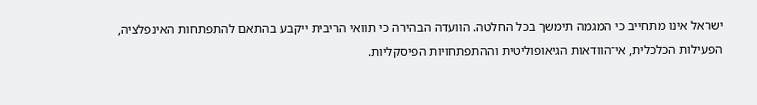ישראל אינו מתחייב כי המגמה תימשך בכל החלטה. הוועדה הבהירה כי תוואי הריבית ייקבע בהתאם להתפתחות האינפלציה, הפעילות הכלכלית, אי־הוודאות הגיאופוליטית וההתפתחויות הפיסקליות.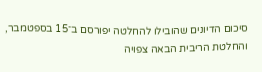סיכום הדיונים שהובילו להחלטה יפורסם ב־15 בספטמבר, והחלטת הריבית הבאה צפויה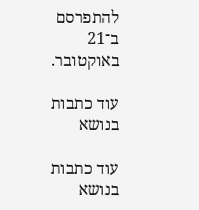להתפרסם ב־21 באוקטובר.

עוד כתבות בנושא

עוד כתבות בנושא